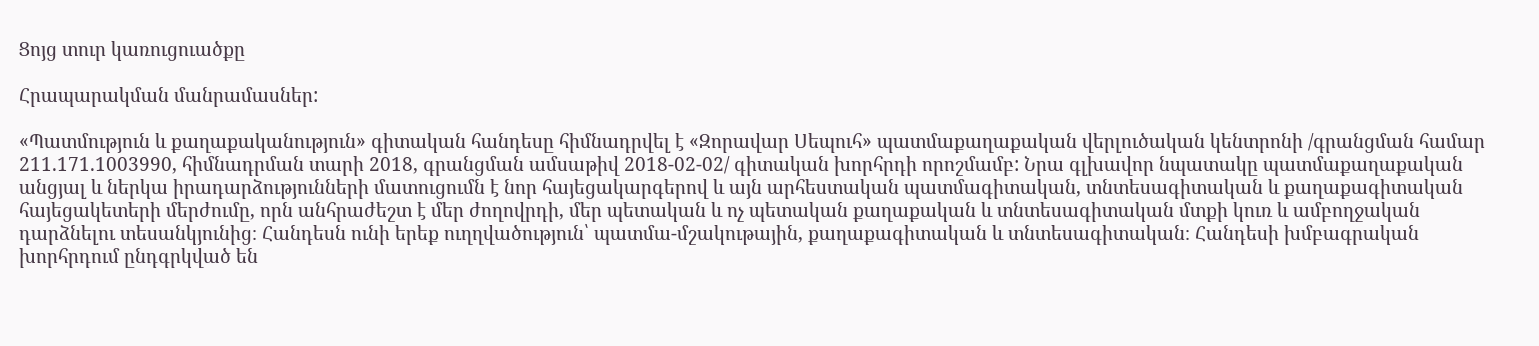Ցոյց տուր կառուցուածքը

Հրապարակման մանրամասներ:

«Պատմություն և քաղաքականություն» գիտական հանդեսը հիմնադրվել է «Զորավար Սեպուհ» պատմաքաղաքական վերլուծական կենտրոնի /գրանցման համար 211.171.1003990, հիմնադրման տարի 2018, գրանցման ամսաթիվ 2018-02-02/ գիտական խորհրդի որոշմամբ: Նրա գլխավոր նպատակը պատմաքաղաքական անցյալ և ներկա իրադարձությունների մատուցումն է նոր հայեցակարգերով և այն արհեստական պատմագիտական, տնտեսագիտական և քաղաքագիտական հայեցակետերի մերժումը, որն անհրաժեշտ է մեր ժողովրդի, մեր պետական և ոչ պետական քաղաքական և տնտեսագիտական մտքի կուռ և ամբողջական դարձնելու տեսանկյունից։ Հանդեսն ունի երեք ուղղվածություն՝ պատմա-մշակութային, քաղաքագիտական և տնտեսագիտական։ Հանդեսի խմբագրական խորհրդում ընդգրկված են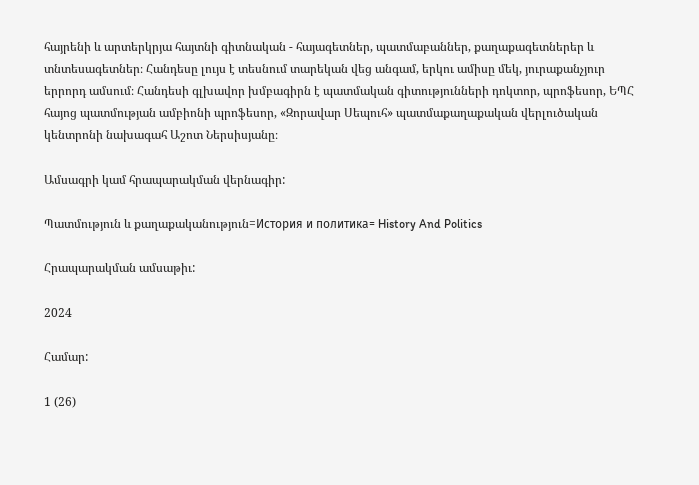հայրենի և արտերկրյա հայտնի գիտնական - հայագետներ, պատմաբաններ, քաղաքագետներեր և տնտեսագետներ։ Հանդեսը լույս է տեսնում տարեկան վեց անգամ, երկու ամիսը մեկ, յուրաքանչյուր երրորդ ամսում։ Հանդեսի գլխավոր խմբագիրն է պատմական գիտությունների դոկտոր, պրոֆեսոր, ԵՊՀ հայոց պատմության ամբիոնի պրոֆեսոր, «Զորավար Սեպուհ» պատմաքաղաքական վերլուծական կենտրոնի նախագահ Աշոտ Ներսիսյանը։

Ամսագրի կամ հրապարակման վերնագիր:

Պատմություն և քաղաքականություն=История и политика= History And Politics

Հրապարակման ամսաթիւ:

2024

Համար:

1 (26)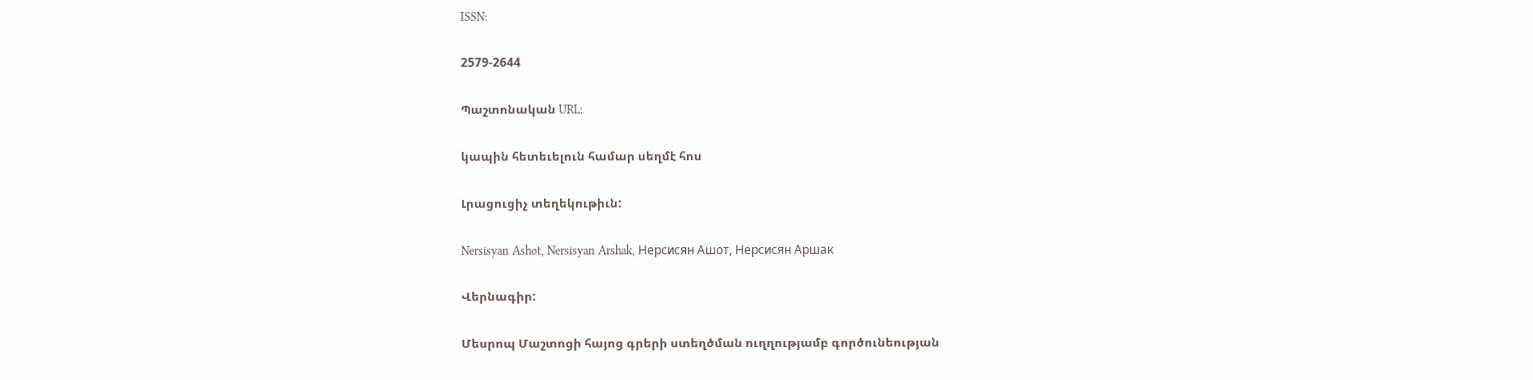ISSN:

2579-2644

Պաշտոնական URL:

կապին հետեւելուն համար սեղմէ հոս

Լրացուցիչ տեղեկութիւն:

Nersisyan Ashot, Nersisyan Arshak, Нерсисян Ашот, Нерсисян Аршак

Վերնագիր:

Մեսրոպ Մաշտոցի հայոց գրերի ստեղծման ուղղությամբ գործունեության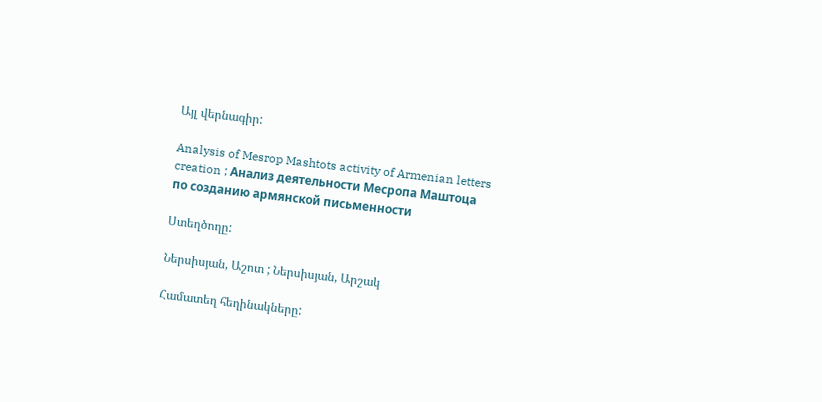Այլ վերնագիր:

Analysis of Mesrop Mashtots activity of Armenian letters creation ; Aнализ деятельности Mесропа Mаштоца по созданию армянской письменности

Ստեղծողը:

Ներսիսյան, Աշոտ ; Ներսիսյան, Արշակ

Համատեղ հեղինակները: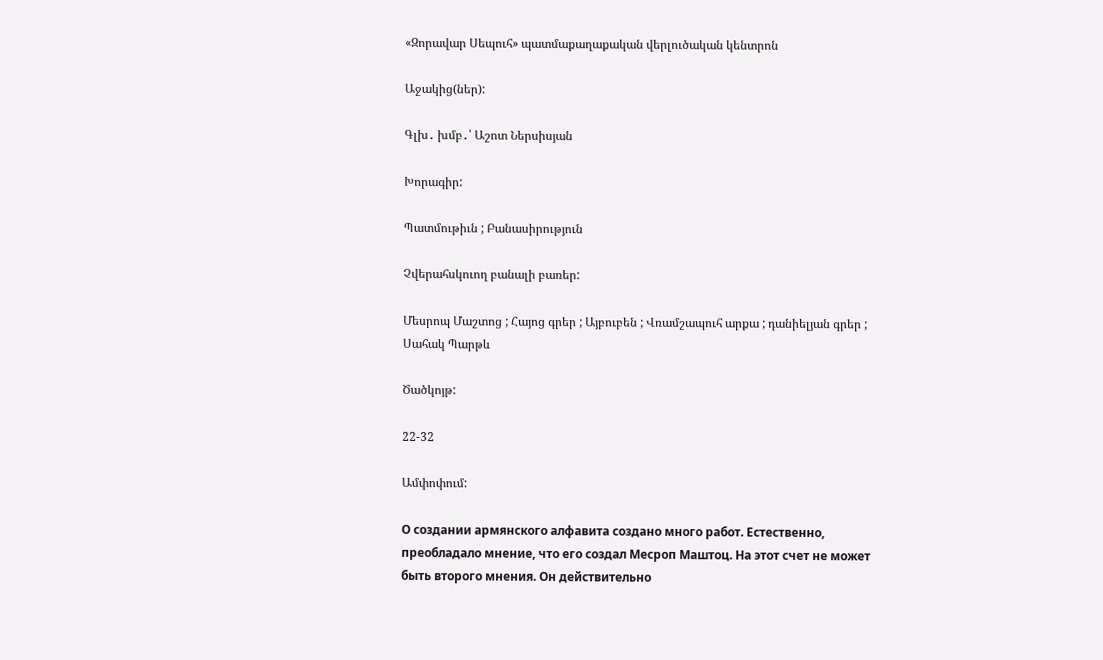«Զորավար Սեպուհ» պատմաքաղաքական վերլուծական կենտրոն

Աջակից(ներ):

Գլխ․ խմբ․՝ Աշոտ Ներսիսյան

Խորագիր:

Պատմութիւն ; Բանասիրություն

Չվերահսկուող բանալի բառեր:

Մեսրոպ Մաշտոց ; Հայոց գրեր ; Այբուբեն ; Վռամշապուհ արքա ; դանիելյան գրեր ; Սահակ Պարթև

Ծածկոյթ:

22-32

Ամփոփում:

О создании армянского алфавита создано много работ. Естественно, преобладало мнение, что его создал Месроп Маштоц. На этот счет не может быть второго мнения. Он действительно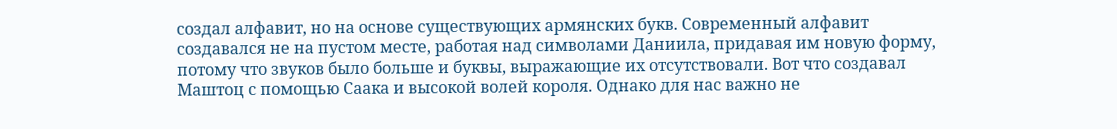создал алфавит, но на основе существующих армянских букв. Современный алфавит создавался не на пустом месте, работая над символами Даниила, придавая им новую форму, потому что звуков было больше и буквы, выражающие их отсутствовали. Вот что создавал Маштоц с помощью Саака и высокой волей короля. Однако для нас важно не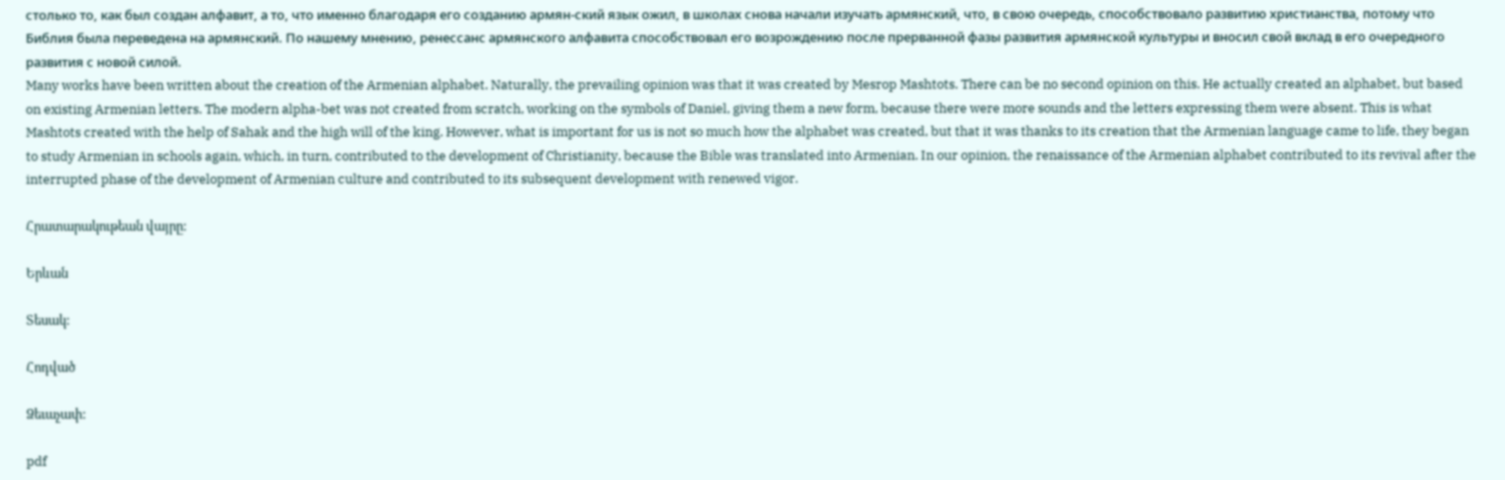столько то, как был создан алфавит, а то, что именно благодаря его созданию армян-ский язык ожил, в школах снова начали изучать армянский, что, в свою очередь, способствовало развитию христианства, потому что Библия была переведена на армянский. По нашему мнению, ренессанс армянского алфавита способствовал его возрождению после прерванной фазы развития армянской культуры и вносил свой вклад в его очередного развития с новой силой.
Many works have been written about the creation of the Armenian alphabet. Naturally, the prevailing opinion was that it was created by Mesrop Mashtots. There can be no second opinion on this. He actually created an alphabet, but based on existing Armenian letters. The modern alpha-bet was not created from scratch, working on the symbols of Daniel, giving them a new form, because there were more sounds and the letters expressing them were absent. This is what Mashtots created with the help of Sahak and the high will of the king. However, what is important for us is not so much how the alphabet was created, but that it was thanks to its creation that the Armenian language came to life, they began to study Armenian in schools again, which, in turn, contributed to the development of Christianity, because the Bible was translated into Armenian. In our opinion, the renaissance of the Armenian alphabet contributed to its revival after the interrupted phase of the development of Armenian culture and contributed to its subsequent development with renewed vigor.

Հրատարակութեան վայրը:

Երևան

Տեսակ:

Հոդված

Ձեւաչափ:

pdf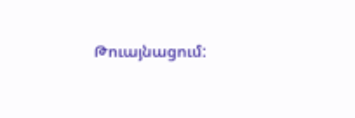Թուայնացում: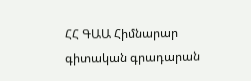ՀՀ ԳԱԱ Հիմնարար գիտական գրադարան